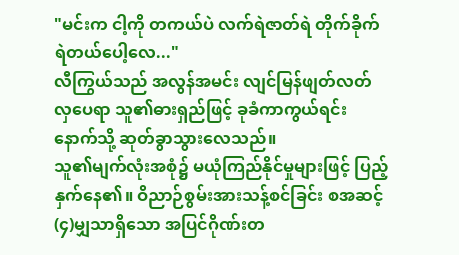"မင်းက ငါ့ကို တကယ်ပဲ လက်ရဲဇာတ်ရဲ တိုက်ခိုက်ရဲတယ်ပေါ့လေ..."
လီကြွယ်သည် အလွန်အမင်း လျင်မြန်ဖျတ်လတ်လှပေရာ သူ၏ဓားရှည်ဖြင့် ခုခံကာကွယ်ရင်း နောက်သို့ ဆုတ်ခွာသွားလေသည်။
သူ၏မျက်လုံးအစုံ၌ မယုံကြည်နိုင်မှုများဖြင့် ပြည့်နှက်နေ၏။ ဝိညာဉ်စွမ်းအားသန့်စင်ခြင်း စအဆင့်(၄)မျှသာရှိသော အပြင်ဂိုဏ်းတ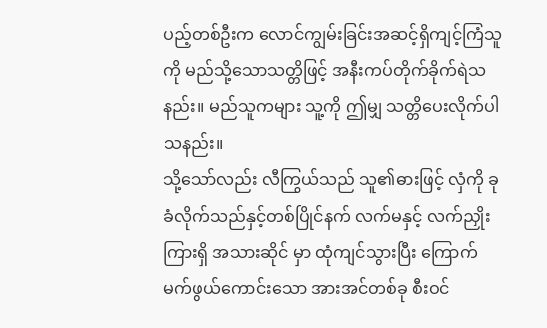ပည့်တစ်ဦးက လောင်ကျွမ်းခြင်းအဆင့်ရှိကျင့်ကြံသူကို မည်သို့သောသတ္တိဖြင့် အနီးကပ်တိုက်ခိုက်ရဲသနည်း။ မည်သူကများ သူ့ကို ဤမျှ သတ္တိပေးလိုက်ပါသနည်း။
သို့သော်လည်း လီကြွယ်သည် သူ၏ဓားဖြင့် လှံကို ခုခံလိုက်သည်နှင့်တစ်ပြိုင်နက် လက်မနှင့် လက်ညှိုးကြားရှိ အသားဆိုင် မှာ ထုံကျင်သွားပြီး ကြောက်မက်ဖွယ်ကောင်းသော အားအင်တစ်ခု စီးဝင်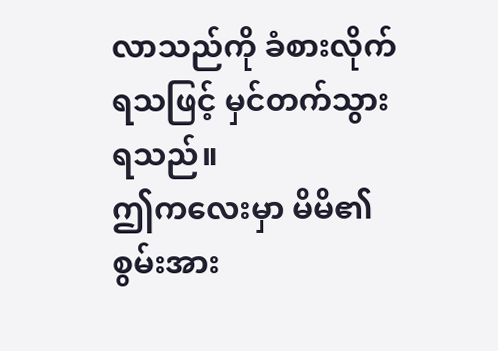လာသည်ကို ခံစားလိုက်ရသဖြင့် မှင်တက်သွားရသည်။
ဤကလေးမှာ မိမိ၏စွမ်းအား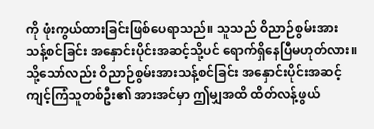ကို ဖုံးကွယ်ထားခြင်းဖြစ်ပေရာသည်။ သူသည် ဝိညာဉ်စွမ်းအားသန့်စင်ခြင်း အနှောင်းပိုင်းအဆင့်သို့ပင် ရောက်ရှိနေပြီမဟုတ်လား။
သို့သော်လည်း ဝိညာဉ်စွမ်းအားသန့်စင်ခြင်း အနှောင်းပိုင်းအဆင့် ကျင့်ကြံသူတစ်ဦး၏ အားအင်မှာ ဤမျှအထိ ထိတ်လန့်ဖွယ်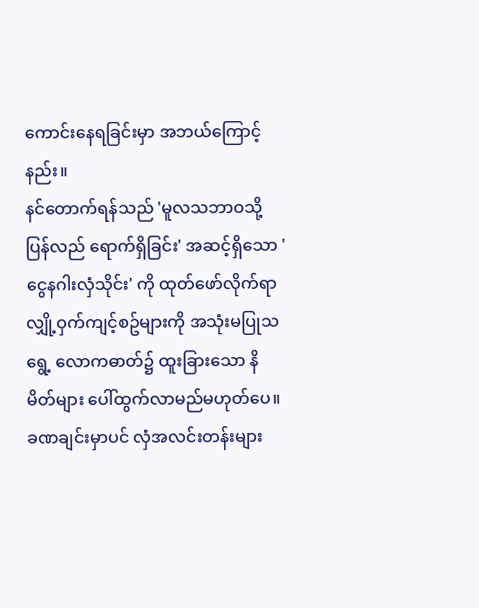ကောင်းနေရခြင်းမှာ အဘယ်ကြောင့်နည်း။
နင်တောက်ရန်သည် 'မူလသဘာဝသို့ပြန်လည် ရောက်ရှိခြင်း' အဆင့်ရှိသော 'ငွေနဂါးလှံသိုင်း' ကို ထုတ်ဖော်လိုက်ရာ လျှို့ဝှက်ကျင့်စဥ်များကို အသုံးမပြုသရွေ့ လောကဓာတ်၌ ထူးခြားသော နိမိတ်များ ပေါ်ထွက်လာမည်မဟုတ်ပေ။
ခဏချင်းမှာပင် လှံအလင်းတန်းများ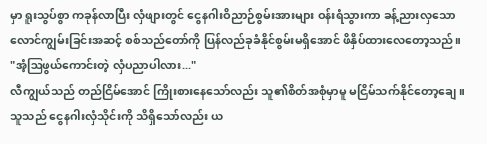မှာ ရူးသွပ်စွာ ကခုန်လာပြီး လှံဖျားတွင် ငွေနဂါးဝိညာဉ်စွမ်းအားများ ဝန်းရံသွားကာ ခန့်ညားလှသော လောင်ကျွမ်းခြင်းအဆင့် စစ်သည်တော်ကို ပြန်လည်ခုခံနိုင်စွမ်းမရှိအောင် ဖိနှိပ်ထားလေတော့သည်။
"အံ့ဩဖွယ်ကောင်းတဲ့ လှံပညာပါလား..."
လီကျွယ်သည် တည်ငြိမ်အောင် ကြိုးစားနေသော်လည်း သူ၏စိတ်အစုံမှာမူ မငြိမ်သက်နိုင်တော့ချေ။
သူသည် ငွေနဂါးလှံသိုင်းကို သိရှိသော်လည်း ယ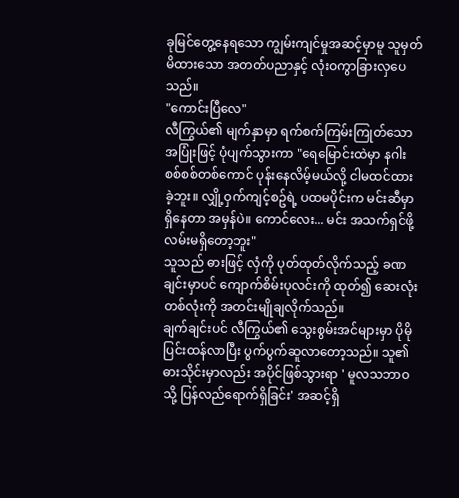ခုမြင်တွေ့နေရသော ကျွမ်းကျင်မှုအဆင့်မှာမူ သူမှတ်မိထားသော အတတ်ပညာနှင့် လုံးဝကွာခြားလှပေသည်။
"ကောင်းပြီလေ"
လီကြွယ်၏ မျက်နှာမှာ ရက်စက်ကြမ်းကြုတ်သော အပြုံးဖြင့် ပုံပျက်သွားကာ "ရေမြောင်းထဲမှာ နဂါးစစ်စစ်တစ်ကောင် ပုန်းနေလိမ့်မယ်လို့ ငါမထင်ထားခဲ့ဘူး။ လျှို့ဝှက်ကျင့်စဥ်ရဲ့ ပထမပိုင်းက မင်းဆီမှာ ရှိနေတာ အမှန်ပဲ။ ကောင်လေး... မင်း အသက်ရှင်ဖို့ လမ်းမရှိတော့ဘူး"
သူသည် ဓားဖြင့် လှံကို ပုတ်ထုတ်လိုက်သည့် ခဏချင်းမှာပင် ကျောက်စိမ်းပုလင်းကို ထုတ်၍ ဆေးလုံးတစ်လုံးကို အတင်းမျိုချလိုက်သည်။
ချက်ချင်းပင် လီကြွယ်၏ သွေးစွမ်းအင်များမှာ ပိုမိုပြင်းထန်လာပြီး ပွက်ပွက်ဆူလာတော့သည်။ သူ၏ဓားသိုင်းမှာလည်း အပိုင်ဖြစ်သွားရာ ' မူလသဘာဝသို့ ပြန်လည်ရောက်ရှိခြင်း' အဆင့်ရှိ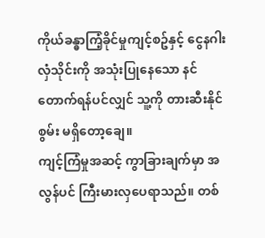ကိုယ်ခန္ဓာကြံ့ခိုင်မှုကျင့်စဥ်နှင့် ငွေနဂါးလှံသိုင်းကို အသုံးပြုနေသော နင်တောက်ရန်ပင်လျှင် သူ့ကို တားဆီးနိုင်စွမ်း မရှိတော့ချေ။
ကျင့်ကြံမှုအဆင့် ကွာခြားချက်မှာ အလွန်ပင် ကြီးမားလှပေရာသည်။ တစ်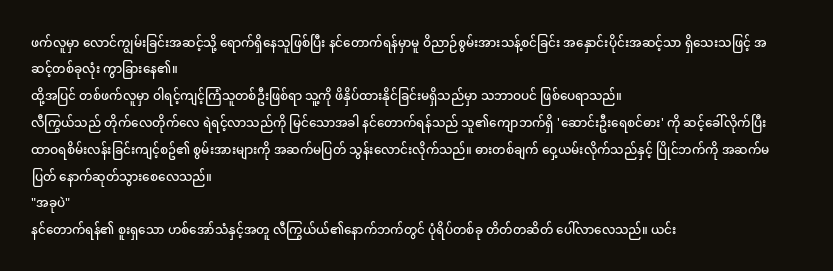ဖက်လူမှာ လောင်ကျွမ်းခြင်းအဆင့်သို့ ရောက်ရှိနေသူဖြစ်ပြီး နင်တောက်ရန်မှာမူ ဝိညာဉ်စွမ်းအားသန့်စင်ခြင်း အနှောင်းပိုင်းအဆင့်သာ ရှိသေးသဖြင့် အဆင့်တစ်ခုလုံး ကွာခြားနေ၏။
ထို့အပြင် တစ်ဖက်လူမှာ ဝါရင့်ကျင့်ကြံသူတစ်ဦးဖြစ်ရာ သူ့ကို ဖိနှိပ်ထားနိုင်ခြင်းမရှိသည်မှာ သဘာဝပင် ဖြစ်ပေရာသည်။
လီကြွယ်သည် တိုက်လေတိုက်လေ ရဲရင့်လာသည်ကို မြင်သောအခါ နင်တောက်ရန်သည် သူ၏ကျောဘက်ရှိ 'ဆောင်းဦးရေစင်ဓား' ကို ဆင့်ခေါ်လိုက်ပြီး ထာဝရစိမ်းလန်းခြင်းကျင့်စဥ်၏ စွမ်းအားများကို အဆက်မပြတ် သွန်းလောင်းလိုက်သည်။ ဓားတစ်ချက် ဝှေ့ယမ်းလိုက်သည်နှင့် ပြိုင်ဘက်ကို အဆက်မပြတ် နောက်ဆုတ်သွားစေလေသည်။
"အခုပဲ"
နင်တောက်ရန်၏ စူးရှသော ဟစ်အော်သံနှင့်အတူ လီကြွယ်ယ်၏နောက်ဘက်တွင် ပုံရိပ်တစ်ခု တိတ်တဆိတ် ပေါ်လာလေသည်။ ယင်း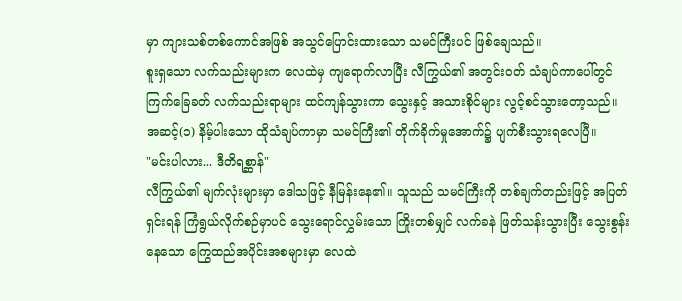မှာ ကျားသစ်တစ်ကောင်အဖြစ် အသွင်ပြောင်းထားသော သမင်ကြီးပင် ဖြစ်ချေသည်။
စူးရှသော လက်သည်းများက လေထဲမှ ကျရောက်လာပြီး လီကြွယ်၏ အတွင်းဝတ် သံချပ်ကာပေါ်တွင် ကြက်ခြေခတ် လက်သည်းရာများ ထင်ကျန်သွားကာ သွေးနှင့် အသားစိုင်များ လွင့်စင်သွားတော့သည်။ အဆင့်(၁) နိမ့်ပါးသော ထိုသံချပ်ကာမှာ သမင်ကြီး၏ တိုက်ခိုက်မှုအောက်၌ ပျက်စီးသွားရလေပြီ။
"မင်းပါလား... ဒီတိရစ္ဆာန်"
လီကြွယ်၏ မျက်လုံးများမှာ ဒေါသဖြင့် နီမြန်းနေ၏။ သူသည် သမင်ကြီးကို တစ်ချက်တည်းဖြင့် အပြတ်ရှင်းရန် ကြံရွယ်လိုက်စဉ်မှာပင် သွေးရောင်လွှမ်းသော ကြိုးတစ်မျှင် လက်ခနဲ ဖြတ်သန်းသွားပြီး သွေးစွန်းနေသော ကြွေထည်အပိုင်းအစများမှာ လေထဲ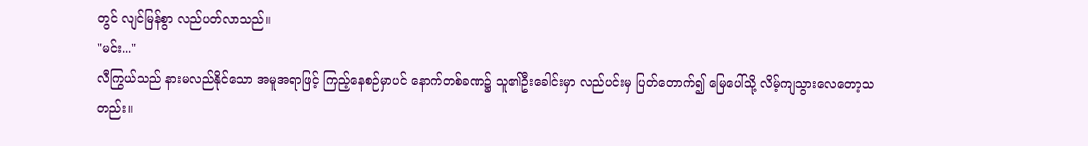တွင် လျင်မြန်စွာ လည်ပတ်လာသည်။
"မင်း..."
လီကြွယ်သည် နားမလည်နိုင်သော အမူအရာဖြင့် ကြည့်နေစဉ်မှာပင် နောက်တစ်ခဏ၌ သူ၏ဦးခေါင်းမှာ လည်ပင်းမှ ပြတ်တောက်၍ မြေပေါ်သို့ လိမ့်ကျသွားလေတော့သတည်း။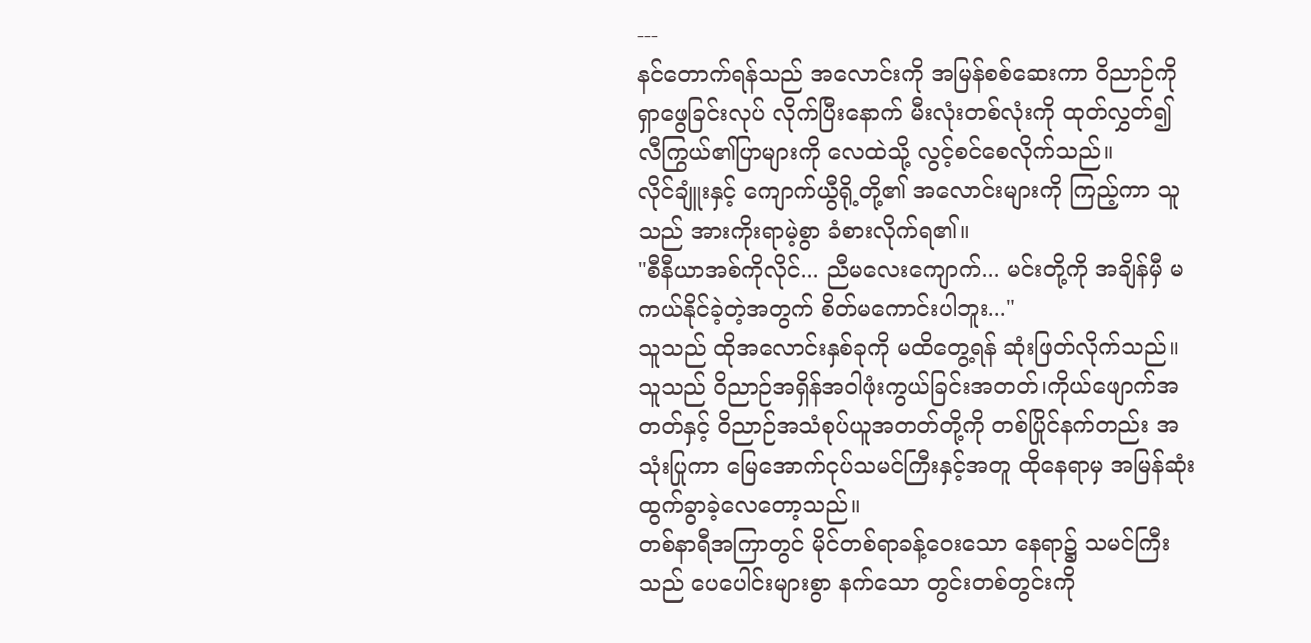---
နင်တောက်ရန်သည် အလောင်းကို အမြန်စစ်ဆေးကာ ဝိညာဉ်ကို ရှာဖွေခြင်းလုပ် လိုက်ပြီးနောက် မီးလုံးတစ်လုံးကို ထုတ်လွှတ်၍ လီကြွယ်၏ပြာများကို လေထဲသို့ လွင့်စင်စေလိုက်သည်။
လိုင်ချူံးနှင့် ကျောက်ယွီရို့တို့၏ အလောင်းများကို ကြည့်ကာ သူသည် အားကိုးရာမဲ့စွာ ခံစားလိုက်ရ၏။
"စီနီယာအစ်ကိုလိုင်... ညီမလေးကျောက်... မင်းတို့ကို အချိန်မှီ မကယ်နိုင်ခဲ့တဲ့အတွက် စိတ်မကောင်းပါဘူး..."
သူသည် ထိုအလောင်းနှစ်ခုကို မထိတွေ့ရန် ဆုံးဖြတ်လိုက်သည်။ သူသည် ဝိညာဉ်အရှိန်အဝါဖုံးကွယ်ခြင်းအတတ်၊ကိုယ်ဖျောက်အတတ်နှင့် ဝိညာဉ်အသံစုပ်ယူအတတ်တို့ကို တစ်ပြိုင်နက်တည်း အသုံးပြုကာ မြေအောက်ငုပ်သမင်ကြီးနှင့်အတူ ထိုနေရာမှ အမြန်ဆုံး ထွက်ခွာခဲ့လေတော့သည်။
တစ်နာရီအကြာတွင် မိုင်တစ်ရာခန့်ဝေးသော နေရာ၌ သမင်ကြီးသည် ပေပေါင်းများစွာ နက်သော တွင်းတစ်တွင်းကို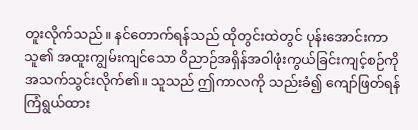တူးလိုက်သည်။ နင်တောက်ရန်သည် ထိုတွင်းထဲတွင် ပုန်းအောင်းကာ သူ၏ အထူးကျွမ်းကျင်သော ဝိညာဉ်အရှိန်အဝါဖုံးကွယ်ခြင်းကျင့်စဉ်ကို အသက်သွင်းလိုက်၏။ သူသည် ဤကာလကို သည်းခံ၍ ကျော်ဖြတ်ရန် ကြံရွယ်ထား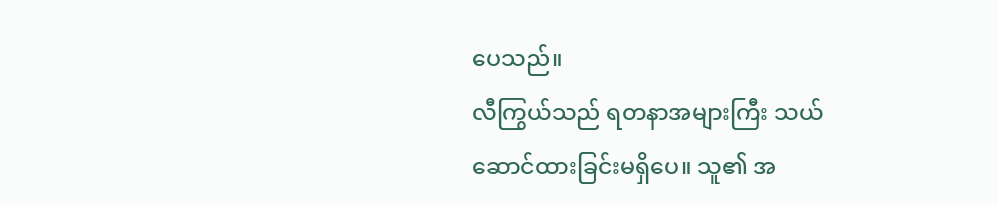ပေသည်။
လီကြွယ်သည် ရတနာအများကြီး သယ်ဆောင်ထားခြင်းမရှိပေ။ သူ၏ အ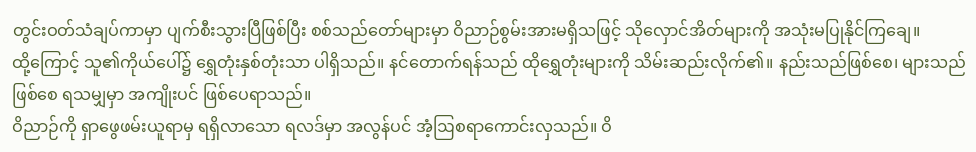တွင်းဝတ်သံချပ်ကာမှာ ပျက်စီးသွားပြီဖြစ်ပြီး စစ်သည်တော်များမှာ ဝိညာဉ်စွမ်းအားမရှိသဖြင့် သိုလှောင်အိတ်များကို အသုံးမပြုနိုင်ကြချေ။
ထို့ကြောင့် သူ၏ကိုယ်ပေါ်၌ ရွှေတုံးနှစ်တုံးသာ ပါရှိသည်။ နင်တောက်ရန်သည် ထိုရွှေတုံးများကို သိမ်းဆည်းလိုက်၏။ နည်းသည်ဖြစ်စေ၊ များသည်ဖြစ်စေ ရသမျှမှာ အကျိုးပင် ဖြစ်ပေရာသည်။
ဝိညာဉ်ကို ရှာဖွေဖမ်းယူရာမှ ရရှိလာသော ရလဒ်မှာ အလွန်ပင် အံ့ဩစရာကောင်းလှသည်။ ဝိ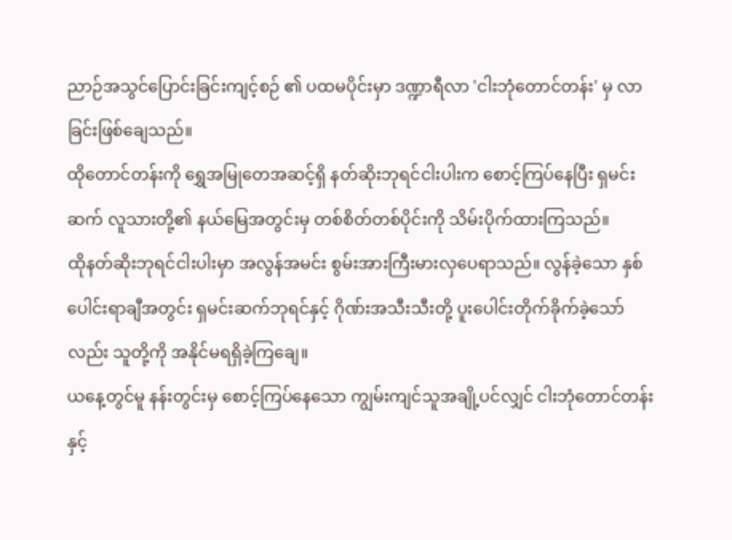ညာဉ်အသွင်ပြောင်းခြင်းကျင့်စဉ် ၏ ပထမပိုင်းမှာ ဒဏ္ဍာရီလာ 'ငါးဘုံတောင်တန်း' မှ လာခြင်းဖြစ်ချေသည်။
ထိုတောင်တန်းကို ရွှေအမြုတေအဆင့်ရှိ နတ်ဆိုးဘုရင်ငါးပါးက စောင့်ကြပ်နေပြီး ရှမင်းဆက် လူသားတို့၏ နယ်မြေအတွင်းမှ တစ်စိတ်တစ်ပိုင်းကို သိမ်းပိုက်ထားကြသည်။
ထိုနတ်ဆိုးဘုရင်ငါးပါးမှာ အလွန်အမင်း စွမ်းအားကြီးမားလှပေရာသည်။ လွန်ခဲ့သော နှစ်ပေါင်းရာချီအတွင်း ရှမင်းဆက်ဘုရင်နှင့် ဂိုဏ်းအသီးသီးတို့ ပူးပေါင်းတိုက်ခိုက်ခဲ့သော်လည်း သူတို့ကို အနိုင်မရရှိခဲ့ကြချေ။
ယနေ့တွင်မူ နန်းတွင်းမှ စောင့်ကြပ်နေသော ကျွမ်းကျင်သူအချို့ပင်လျှင် ငါးဘုံတောင်တန်းနှင့်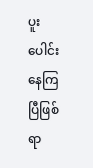ပူးပေါင်းနေကြပြီဖြစ်ရာ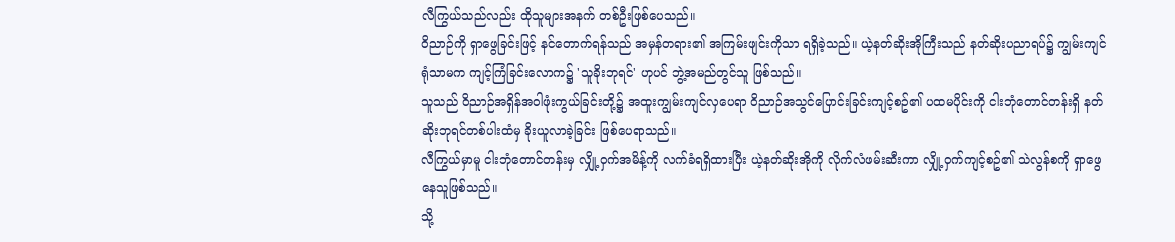လီကြွယ်သည်လည်း ထိုသူများအနက် တစ်ဦးဖြစ်ပေသည်။
ဝိညာဉ်ကို ရှာဖွေခြင်းဖြင့် နင်တောက်ရန်သည် အမှန်တရား၏ အကြမ်းဖျင်းကိုသာ ရရှိခဲ့သည်။ ယဲ့နတ်ဆိုးအိုကြီးသည် နတ်ဆိုးပညာရပ်၌ ကျွမ်းကျင်ရုံသာမက ကျင့်ကြံခြင်းလောက၌ 'သူခိုးဘုရင်' ဟုပင် ဘွဲ့အမည်တွင်သူ ဖြစ်သည်။
သူသည် ဝိညာဉ်အရှိန်အဝါဖုံးကွယ်ခြင်းတို့၌ အထူးကျွမ်းကျင်လှပေရာ ဝိညာဉ်အသွင်ပြောင်းခြင်းကျင့်စဥ်၏ ပထမပိုင်းကို ငါးဘုံတောင်တန်းရှိ နတ်ဆိုးဘုရင်တစ်ပါးထံမှ ခိုးယူလာခဲ့ခြင်း ဖြစ်ပေရာသည်။
လီကြွယ်မှာမူ ငါးဘုံတောင်တန်းမှ လျှို့ဝှက်အမိန့်ကို လက်ခံရရှိထားပြီး ယဲ့နတ်ဆိုးအိုကို လိုက်လံဖမ်းဆီးကာ လျှို့ဝှက်ကျင့်စဥ်၏ သဲလွန်စကို ရှာဖွေနေသူဖြစ်သည်။
သို့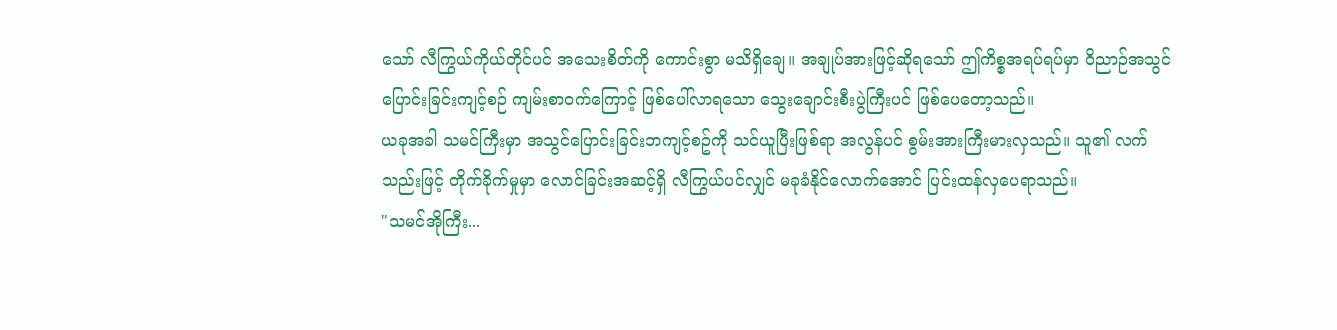သော် လီကြွယ်ကိုယ်တိုင်ပင် အသေးစိတ်ကို ကောင်းစွာ မသိရှိချေ။ အချုပ်အားဖြင့်ဆိုရသော် ဤကိစ္စအရပ်ရပ်မှာ ဝိညာဉ်အသွင်ပြောင်းခြင်းကျင့်စဉ် ကျမ်းစာဝက်ကြောင့် ဖြစ်ပေါ်လာရသော သွေးချောင်းစီးပွဲကြီးပင် ဖြစ်ပေတော့သည်။
ယခုအခါ သမင်ကြီးမှာ အသွင်ပြောင်းခြင်းဘကျင့်စဥ်ကို သင်ယူပြီးဖြစ်ရာ အလွန်ပင် စွမ်းအားကြီးမားလှသည်။ သူ၏ လက်သည်းဖြင့် တိုက်ခိုက်မှုမှာ လောင်ခြင်းအဆင့်ရှိ လီကြွယ်ပင်လျှင် မခုခံနိုင်လောက်အောင် ပြင်းထန်လှပေရာသည်။
"သမင်အိုကြီး...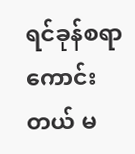ရင်ခုန်စရာကောင်းတယ် မ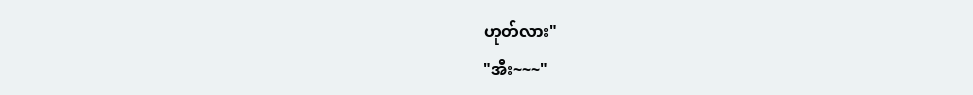ဟုတ်လား"
"အီး~~~"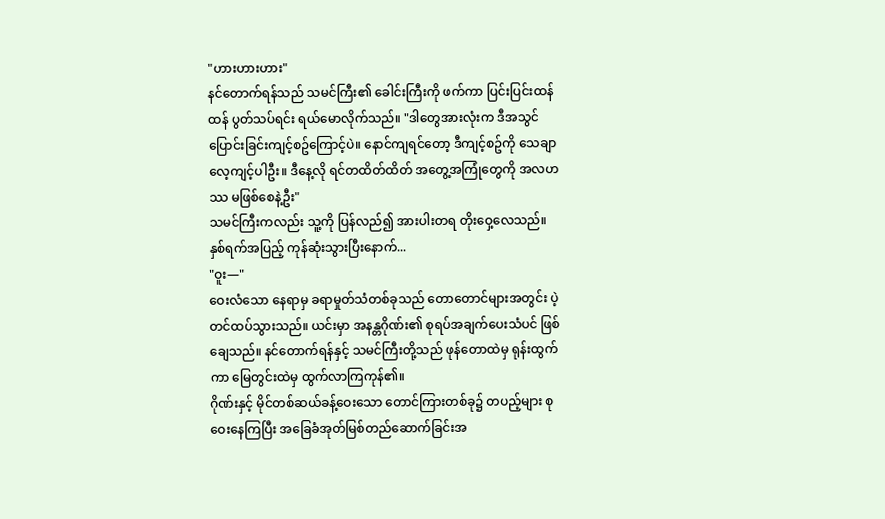"ဟားဟားဟား"
နင်တောက်ရန်သည် သမင်ကြီး၏ ခေါင်းကြီးကို ဖက်ကာ ပြင်းပြင်းထန်ထန် ပွတ်သပ်ရင်း ရယ်မောလိုက်သည်။ "ဒါတွေအားလုံးက ဒီအသွင်ပြောင်းခြင်းကျင့်စဥ်ကြောင့်ပဲ။ နောင်ကျရင်တော့ ဒီကျင့်စဥ်ကို သေချာလေ့ကျင့်ပါဦး။ ဒီနေ့လို ရင်တထိတ်ထိတ် အတွေ့အကြုံတွေကို အလဟဿ မဖြစ်စေနဲ့ဦး"
သမင်ကြီးကလည်း သူ့ကို ပြန်လည်၍ အားပါးတရ တိုးဝှေ့လေသည်။
နှစ်ရက်အပြည့် ကုန်ဆုံးသွားပြီးနောက်...
"ဝူး—"
ဝေးလံသော နေရာမှ ခရာမှုတ်သံတစ်ခုသည် တောတောင်များအတွင်း ပဲ့တင်ထပ်သွားသည်။ ယင်းမှာ အနန္တဂိုဏ်း၏ စုရပ်အချက်ပေးသံပင် ဖြစ်ချေသည်။ နင်တောက်ရန်နှင့် သမင်ကြီးတို့သည် ဖုန်တောထဲမှ ရုန်းထွက်ကာ မြေတွင်းထဲမှ ထွက်လာကြကုန်၏။
ဂိုဏ်းနှင့် မိုင်တစ်ဆယ်ခန့်ဝေးသော တောင်ကြားတစ်ခု၌ တပည့်များ စုဝေးနေကြပြီး အခြေခံအုတ်မြစ်တည်ဆောက်ခြင်းအ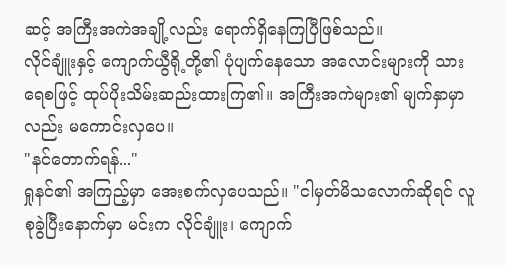ဆင့် အကြီးအကဲအချို့လည်း ရောက်ရှိနေကြပြီဖြစ်သည်။
လိုင်ချူံးနှင့် ကျောက်ယွီရို့တို့၏ ပုံပျက်နေသော အလောင်းများကို သားရေစဖြင့် ထုပ်ပိုးသိမ်းဆည်းထားကြ၏။ အကြီးအကဲများ၏ မျက်နှာမှာလည်း မကောင်းလှပေ။
"နင်တောက်ရန်..."
ရှုနင်၏ အကြည့်မှာ အေးစက်လှပေသည်။ "ငါမှတ်မိသလောက်ဆိုရင် လူစုခွဲပြီးနောက်မှာ မင်းက လိုင်ချူံး၊ ကျောက်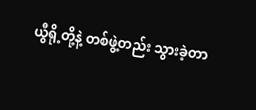ယွီရို့တို့နဲ့ တစ်ဖွဲ့တည်း သွားခဲ့တာ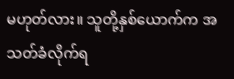မဟုတ်လား။ သူတို့နှစ်ယောက်က အသတ်ခံလိုက်ရ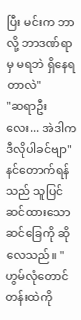ပြီး မင်းက ဘာလို့ ဘာဒဏ်ရာမှ မရဘဲ ရှိနေရတာလဲ"
"ဆရာဦးလေး... အဲဒါက ဒီလိုပါခင်ဗျာ"
နင်တောက်ရန်သည် သူပြင်ဆင်ထားသော ဆင်ခြေကို ဆိုလေသည်။ "ဟွမ်လုံတောင်တန်းထဲကို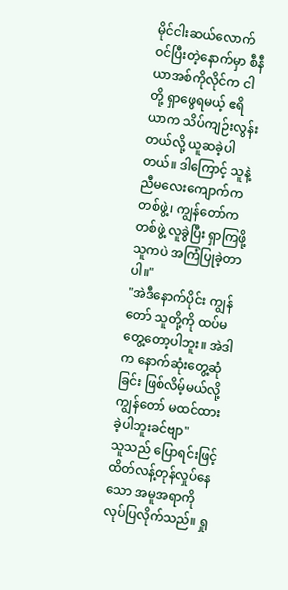မိုင်ငါးဆယ်လောက် ဝင်ပြီးတဲ့နောက်မှာ စီနီယာအစ်ကိုလိုင်က ငါတို့ ရှာဖွေရမယ့် ဧရိယာက သိပ်ကျဉ်းလွန်းတယ်လို့ ယူဆခဲ့ပါတယ်။ ဒါကြောင့် သူနဲ့ ညီမလေးကျောက်က တစ်ဖွဲ့၊ ကျွန်တော်က တစ်ဖွဲ့ လူခွဲပြီး ရှာကြဖို့ သူကပဲ အကြံပြုခဲ့တာပါ။"
"အဲဒီနောက်ပိုင်း ကျွန်တော် သူတို့ကို ထပ်မတွေ့တော့ပါဘူး။ အဲဒါက နောက်ဆုံးတွေ့ဆုံခြင်း ဖြစ်လိမ့်မယ်လို့ ကျွန်တော် မထင်ထားခဲ့ပါဘူးခင်ဗျာ"
သူသည် ပြောရင်းဖြင့် ထိတ်လန့်တုန်လှုပ်နေသော အမူအရာကို လုပ်ပြလိုက်သည်။ ရှု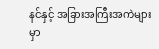နင်နှင့် အခြားအကြီးအကဲများမှာ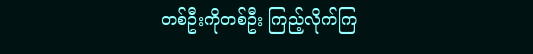တစ်ဦးကိုတစ်ဦး ကြည့်လိုက်ကြ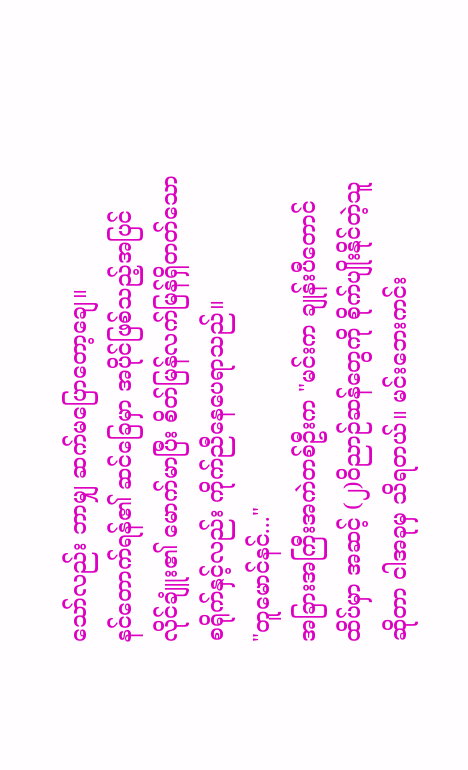သော်လည်း ဘာမျှ ဆက်မပြောတော့ချေ။
နင်တောက်ရန်၏ ဆင်ခြေမှာ အပိုင်ဖြစ်သည့်အပြင် လိုင်ချူံး၏ မောက်မာပြီး စိတ်မြန်လက်မြန်ရှိတတ်သော စရိုက်နှင့်လည်း ကိုက်ညီနေပေရာသည်။
"တူမောင်နင်..."
အခြားအကြီးအကဲတစ်ဦးက "မင်းက ချုန်းပီတောင်ထိပ်မှာ အဆင့် (၂)ဝိညာဉ်ဆန်တွေကို စိုက်ပျိုးနိုင်တဲ့သူဆိုတာ ငါအခုမှ သိရတယ်။ မင်းဘေးကင်း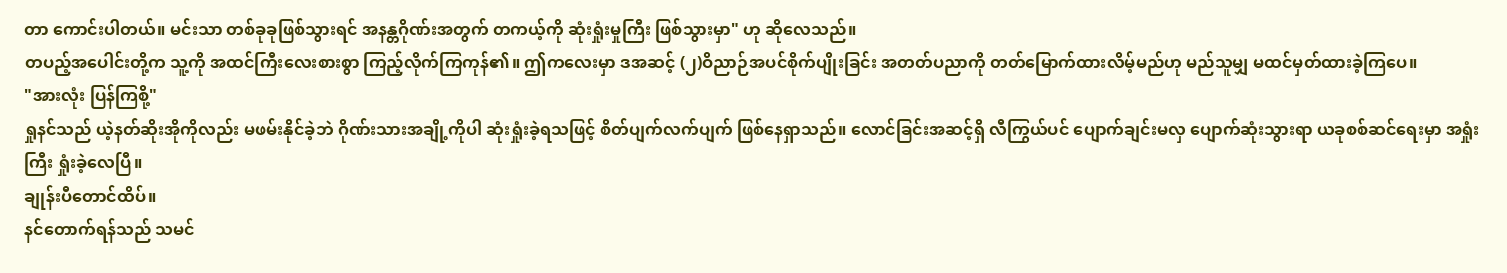တာ ကောင်းပါတယ်။ မင်းသာ တစ်ခုခုဖြစ်သွားရင် အနန္တဂိုဏ်းအတွက် တကယ့်ကို ဆုံးရှုံးမှုကြီး ဖြစ်သွားမှာ" ဟု ဆိုလေသည်။
တပည့်အပေါင်းတို့က သူ့ကို အထင်ကြီးလေးစားစွာ ကြည့်လိုက်ကြကုန်၏။ ဤကလေးမှာ ဒအဆင့် (၂)ဝိညာဉ်အပင်စိုက်ပျိုးခြင်း အတတ်ပညာကို တတ်မြောက်ထားလိမ့်မည်ဟု မည်သူမျှ မထင်မှတ်ထားခဲ့ကြပေ။
"အားလုံး ပြန်ကြစို့"
ရှုနင်သည် ယဲ့နတ်ဆိုးအိုကိုလည်း မဖမ်းနိုင်ခဲ့ဘဲ ဂိုဏ်းသားအချို့ကိုပါ ဆုံးရှုံးခဲ့ရသဖြင့် စိတ်ပျက်လက်ပျက် ဖြစ်နေရှာသည်။ လောင်ခြင်းအဆင့်ရှိ လီကြွယ်ပင် ပျောက်ချင်းမလှ ပျောက်ဆုံးသွားရာ ယခုစစ်ဆင်ရေးမှာ အရှုံးကြီး ရှုံးခဲ့လေပြီ။
ချုန်းပီတောင်ထိပ်။
နင်တောက်ရန်သည် သမင်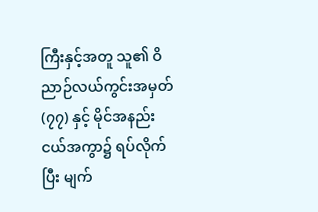ကြီးနှင့်အတူ သူ၏ ဝိညာဉ်လယ်ကွင်းအမှတ် (၇၇) နှင့် မိုင်အနည်းငယ်အကွာ၌ ရပ်လိုက်ပြီး မျက်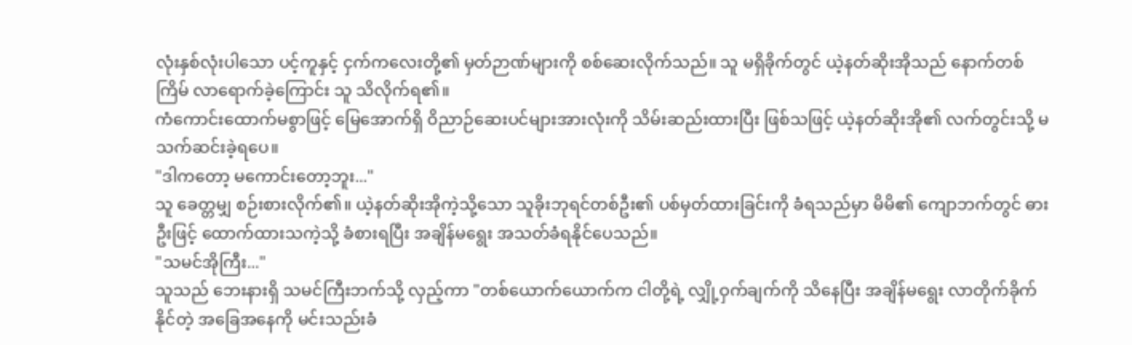လုံးနှစ်လုံးပါသော ပင့်ကူနှင့် ငှက်ကလေးတို့၏ မှတ်ဉာဏ်များကို စစ်ဆေးလိုက်သည်။ သူ မရှိခိုက်တွင် ယဲ့နတ်ဆိုးအိုသည် နောက်တစ်ကြိမ် လာရောက်ခဲ့ကြောင်း သူ သိလိုက်ရ၏။
ကံကောင်းထောက်မစွာဖြင့် မြေအောက်ရှိ ဝိညာဉ်ဆေးပင်များအားလုံးကို သိမ်းဆည်းထားပြီး ဖြစ်သဖြင့် ယဲ့နတ်ဆိုးအို၏ လက်တွင်းသို့ မသက်ဆင်းခဲ့ရပေ။
"ဒါကတော့ မကောင်းတော့ဘူး..."
သူ ခေတ္တမျှ စဉ်းစားလိုက်၏။ ယဲ့နတ်ဆိုးအိုကဲ့သို့သော သူခိုးဘုရင်တစ်ဦး၏ ပစ်မှတ်ထားခြင်းကို ခံရသည်မှာ မိမိ၏ ကျောဘက်တွင် ဓားဦးဖြင့် ထောက်ထားသကဲ့သို့ ခံစားရပြီး အချိန်မရွေး အသတ်ခံရနိုင်ပေသည်။
"သမင်အိုကြီး..."
သူသည် ဘေးနားရှိ သမင်ကြီးဘက်သို့ လှည့်ကာ "တစ်ယောက်ယောက်က ငါတို့ရဲ့ လျှို့ဝှက်ချက်ကို သိနေပြီး အချိန်မရွေး လာတိုက်ခိုက်နိုင်တဲ့ အခြေအနေကို မင်းသည်းခံ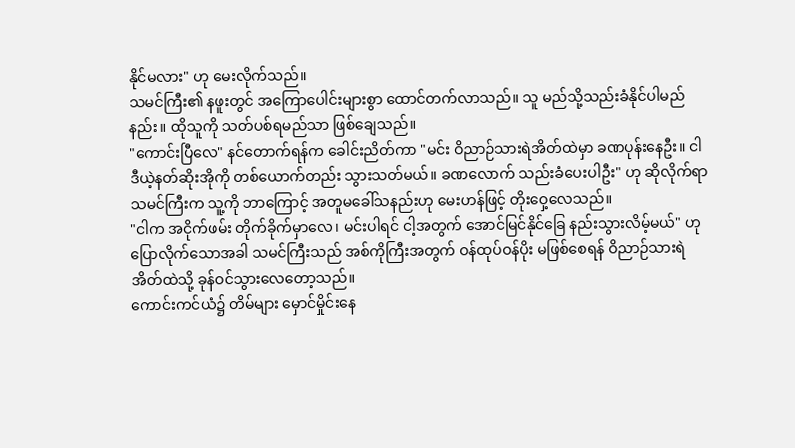နိုင်မလား" ဟု မေးလိုက်သည်။
သမင်ကြီး၏ နဖူးတွင် အကြောပေါင်းများစွာ ထောင်တက်လာသည်။ သူ မည်သို့သည်းခံနိုင်ပါမည်နည်း။ ထိုသူကို သတ်ပစ်ရမည်သာ ဖြစ်ချေသည်။
"ကောင်းပြီလေ" နင်တောက်ရန်က ခေါင်းညိတ်ကာ "မင်း ဝိညာဉ်သားရဲအိတ်ထဲမှာ ခဏပုန်းနေဦး။ ငါ ဒီယဲ့နတ်ဆိုးအိုကို တစ်ယောက်တည်း သွားသတ်မယ်။ ခဏလောက် သည်းခံပေးပါဦး" ဟု ဆိုလိုက်ရာ သမင်ကြီးက သူ့ကို ဘာကြောင့် အတူမခေါ်သနည်းဟု မေးဟန်ဖြင့် တိုးဝှေ့လေသည်။
"ငါက အငိုက်ဖမ်း တိုက်ခိုက်မှာလေ၊ မင်းပါရင် ငါ့အတွက် အောင်မြင်နိုင်ခြေ နည်းသွားလိမ့်မယ်" ဟု ပြောလိုက်သောအခါ သမင်ကြီးသည် အစ်ကိုကြီးအတွက် ဝန်ထုပ်ဝန်ပိုး မဖြစ်စေရန် ဝိညာဉ်သားရဲအိတ်ထဲသို့ ခုန်ဝင်သွားလေတော့သည်။
ကောင်းကင်ယံ၌ တိမ်များ မှောင်မှိုင်းနေ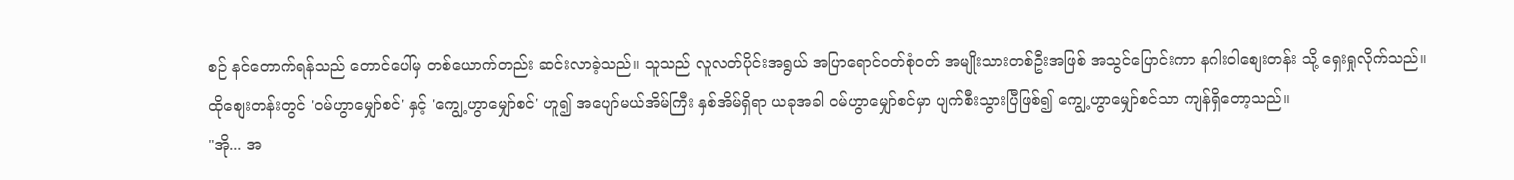စဉ် နင်တောက်ရန်သည် တောင်ပေါ်မှ တစ်ယောက်တည်း ဆင်းလာခဲ့သည်။ သူသည် လူလတ်ပိုင်းအရွယ် အပြာရောင်ဝတ်စုံဝတ် အမျိုးသားတစ်ဦးအဖြစ် အသွင်ပြောင်းကာ နဂါးဝါစျေးတန်း သို့ ရှေးရှုလိုက်သည်။
ထိုစျေးတန်းတွင် 'ဝမ်ဟွာမျှော်စင်' နှင့် 'ကျွေ့ဟွာမျှော်စင်' ဟူ၍ အပျော်မယ်အိမ်ကြီး နှစ်အိမ်ရှိရာ ယခုအခါ ဝမ်ဟွာမျှော်စင်မှာ ပျက်စီးသွားပြီဖြစ်၍ ကျွေ့ဟွာမျှော်စင်သာ ကျန်ရှိတော့သည်။
"အို... အ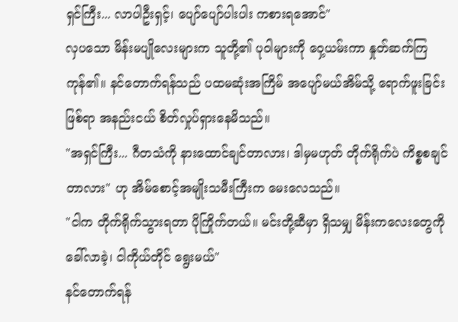ရှင်ကြီး... လာပါဦးရှင့်၊ ပျော်ပျော်ပါးပါး ကစားရအောင်"
လှပသော မိန်းမပျိုလေးများက သူတို့၏ ပုဝါများကို ဝှေ့ယမ်းကာ နှုတ်ဆက်ကြကုန်၏။ နင်တောက်ရန်သည် ပထမဆုံးအကြိမ် အပျော်မယ်အိမ်သို့ ရောက်ဖူးခြင်းဖြစ်ရာ အနည်းငယ် စိတ်လှုပ်ရှားနေမိသည်။
"အရှင်ကြီး... ဂီတသံကို နားထောင်ချင်တာလား၊ ဒါမှမဟုတ် တိုက်ရိုက်ပဲ ကိစ္စစချင်တာလား" ဟု အိမ်စောင့်အမျိုးသမီးကြီးက မေးလေသည်။
"ငါက တိုက်ရိုက်သွားရတာ ပိုကြိုက်တယ်။ မင်းတို့ဆီမှာ ရှိသမျှ မိန်းကလေးတွေကို ခေါ်လာခဲ့၊ ငါကိုယ်တိုင် ရွေးမယ်"
နင်တောက်ရန်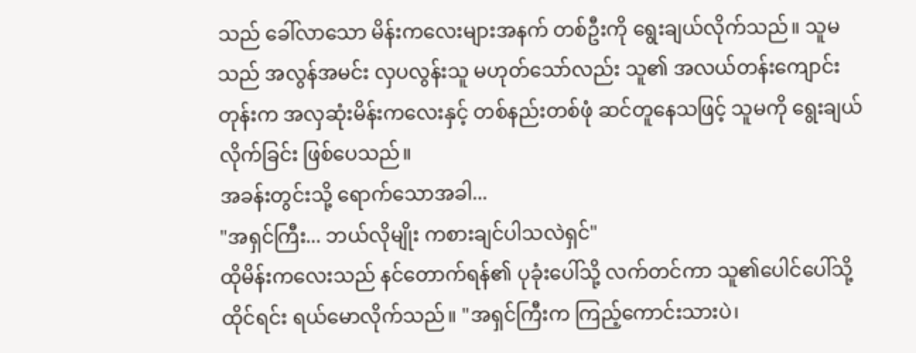သည် ခေါ်လာသော မိန်းကလေးများအနက် တစ်ဦးကို ရွေးချယ်လိုက်သည်။ သူမသည် အလွန်အမင်း လှပလွန်းသူ မဟုတ်သော်လည်း သူ၏ အလယ်တန်းကျောင်းတုန်းက အလှဆုံးမိန်းကလေးနှင့် တစ်နည်းတစ်ဖုံ ဆင်တူနေသဖြင့် သူမကို ရွေးချယ်လိုက်ခြင်း ဖြစ်ပေသည်။
အခန်းတွင်းသို့ ရောက်သောအခါ...
"အရှင်ကြီး... ဘယ်လိုမျိုး ကစားချင်ပါသလဲရှင်"
ထိုမိန်းကလေးသည် နင်တောက်ရန်၏ ပုခုံးပေါ်သို့ လက်တင်ကာ သူ၏ပေါင်ပေါ်သို့ ထိုင်ရင်း ရယ်မောလိုက်သည်။ "အရှင်ကြီးက ကြည့်ကောင်းသားပဲ၊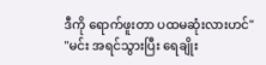ဒီကို ရောက်ဖူးတာ ပထမဆုံးလားဟင်"
"မင်း အရင်သွားပြီး ရေချိုး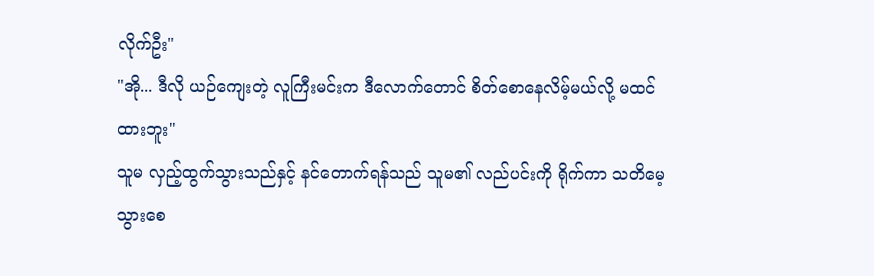လိုက်ဦး"
"အို... ဒီလို ယဉ်ကျေးတဲ့ လူကြီးမင်းက ဒီလောက်တောင် စိတ်စောနေလိမ့်မယ်လို့ မထင်ထားဘူး"
သူမ လှည့်ထွက်သွားသည်နှင့် နင်တောက်ရန်သည် သူမ၏ လည်ပင်းကို ရိုက်ကာ သတိမေ့သွားစေ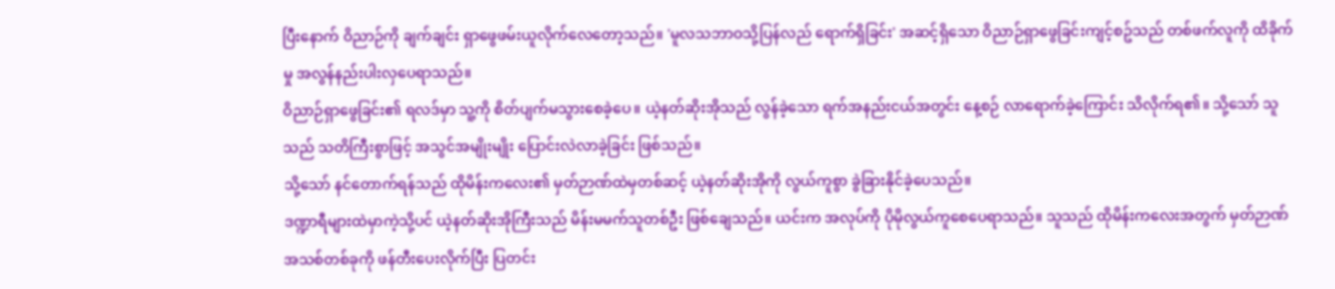ပြီးနောက် ဝိညာဉ်ကို ချက်ချင်း ရှာဖွေဖမ်းယူလိုက်လေတော့သည်။ 'မူလသဘာဝသို့ပြန်လည် ရောက်ရှိခြင်း' အဆင့်ရှိသော ဝိညာဉ်ရှာဖွေခြင်းကျင့်စဥ်သည် တစ်ဖက်လူကို ထိခိုက်မှု အလွန်နည်းပါးလှပေရာသည်။
ဝိညာဉ်ရှာဖွေခြင်း၏ ရလဒ်မှာ သူ့ကို စိတ်ပျက်မသွားစေခဲ့ပေ။ ယဲ့နတ်ဆိုးအိုသည် လွန်ခဲ့သော ရက်အနည်းငယ်အတွင်း နေ့စဉ် လာရောက်ခဲ့ကြောင်း သိလိုက်ရ၏။ သို့သော် သူသည် သတိကြီးစွာဖြင့် အသွင်အမျိုးမျိုး ပြောင်းလဲလာခဲ့ခြင်း ဖြစ်သည်။
သို့သော် နင်တောက်ရန်သည် ထိုမိန်းကလေး၏ မှတ်ဉာဏ်ထဲမှတစ်ဆင့် ယဲ့နတ်ဆိုးအိုကို လွယ်ကူစွာ ခွဲခြားနိုင်ခဲ့ပေသည်။
ဒဏ္ဍာရီများထဲမှာကဲ့သို့ပင် ယဲ့နတ်ဆိုးအိုကြီးသည် မိန်းမမက်သူတစ်ဦး ဖြစ်ချေသည်။ ယင်းက အလုပ်ကို ပိုမိုလွယ်ကူစေပေရာသည်။ သူသည် ထိုမိန်းကလေးအတွက် မှတ်ဉာဏ်အသစ်တစ်ခုကို ဖန်တီးပေးလိုက်ပြီး ပြတင်း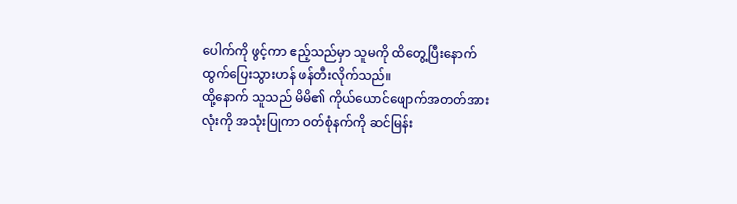ပေါက်ကို ဖွင့်ကာ ဧည့်သည်မှာ သူမကို ထိတွေ့ပြီးနောက် ထွက်ပြေးသွားဟန် ဖန်တီးလိုက်သည်။
ထို့နောက် သူသည် မိမိ၏ ကိုယ်ယောင်ဖျောက်အတတ်အားလုံးကို အသုံးပြုကာ ဝတ်စုံနက်ကို ဆင်မြန်း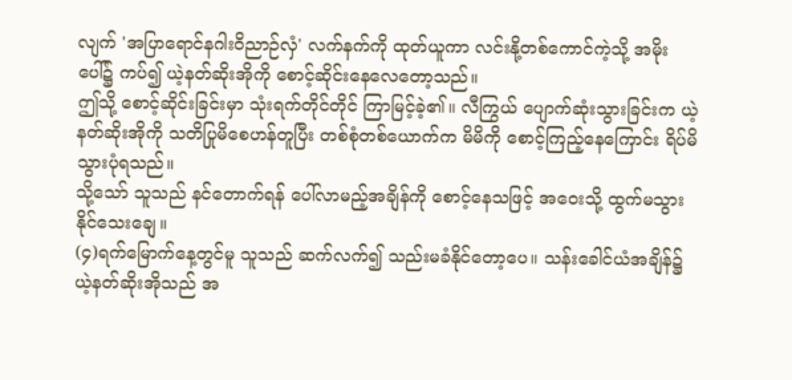လျက် 'အပြာရောင်နဂါးဝိညာဉ်လှံ' လက်နက်ကို ထုတ်ယူကာ လင်းနို့တစ်ကောင်ကဲ့သို့ အမိုးပေါ်၌ ကပ်၍ ယဲ့နတ်ဆိုးအိုကို စောင့်ဆိုင်းနေလေတော့သည်။
ဤသို့ စောင့်ဆိုင်းခြင်းမှာ သုံးရက်တိုင်တိုင် ကြာမြင့်ခဲ့၏။ လီကြွယ် ပျောက်ဆုံးသွားခြင်းက ယဲ့နတ်ဆိုးအိုကို သတိပြုမိစေဟန်တူပြီး တစ်စုံတစ်ယောက်က မိမိကို စောင့်ကြည့်နေကြောင်း ရိပ်မိသွားပုံရသည်။
သို့သော် သူသည် နင်တောက်ရန် ပေါ်လာမည့်အချိန်ကို စောင့်နေသဖြင့် အဝေးသို့ ထွက်မသွားနိုင်သေးချေ။
(၄)ရက်မြောက်နေ့တွင်မူ သူသည် ဆက်လက်၍ သည်းမခံနိုင်တော့ပေ။ သန်းခေါင်ယံအချိန်၌ ယဲ့နတ်ဆိုးအိုသည် အ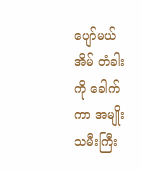ပျော်မယ်အိမ် တံခါးကို ခေါက်ကာ အမျိုးသမီးကြီး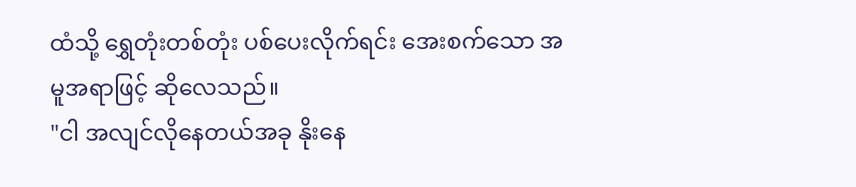ထံသို့ ရွှေတုံးတစ်တုံး ပစ်ပေးလိုက်ရင်း အေးစက်သော အမူအရာဖြင့် ဆိုလေသည်။
"ငါ အလျင်လိုနေတယ်အခု နိုးနေ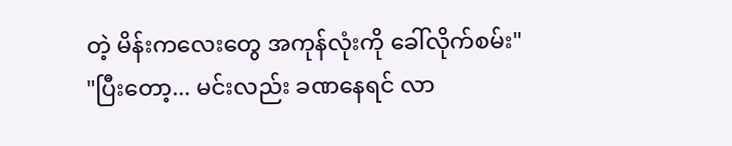တဲ့ မိန်းကလေးတွေ အကုန်လုံးကို ခေါ်လိုက်စမ်း"
"ပြီးတော့... မင်းလည်း ခဏနေရင် လာ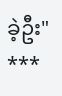ခဲ့ဦး"
***